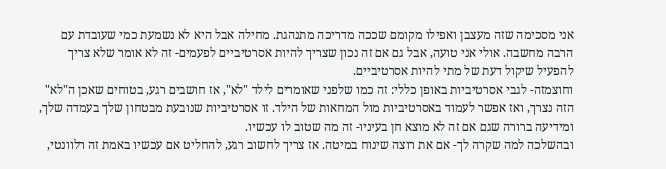אני מסכימה שזה מעצבן ואפילו מקומם שככה מדריכה מתנהגת. מחילה אבל היא לא נשמעת כמי שעובדת עם הרבה מחשבה. אולי אני טועה, אבל גם אם זה נכון שצריך להיות אסרטיביים לפעמים- זה לא אומר שלא צריך להפעיל שיקול דעת של מתי להיות אסרטיביים.
וחוצמזה- לגבי אסרטיביות באופן כללי: זה כמו שלפני שאומרים לילד "לא", אז חושבים רגע, בטוחים שאכן ה"לא" הזה נצרך, ואז אפשר לעמוד באסרטיביות מול המחאות של הילד. זו אסרטיביות שנובעת מבטחון שלך בעמדה שלך, ומידיעה ברורה שגם אם זה לא מוצא חן בעיניו- זה מה שטוב לו עכשיו.
ובהשלכה למה שקרה לך- אם את רוצה שינוח במיטה. אז צריך לחשוב רגע, להחליט אם עכשיו באמת זה רלוונטי,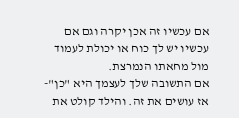אם עכשיו זה אכן יקרה וגם אם עכשיו יש לך כוח או יכולת לעמוד מול מחאתו הנמרצת.
אם התשובה שלך לעצמך היא "כן"- אז עושים את זה. והילד קולט את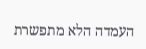העמדה הלא מתפשרת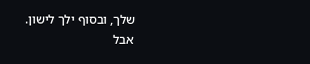שלך, ובסוף ילך לישון.
אבל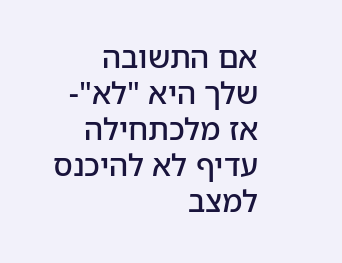אם התשובה שלך היא "לא"- אז מלכתחילה עדיף לא להיכנס למצב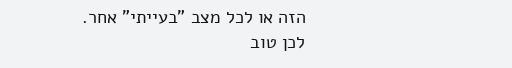הזה או לכל מצב "בעייתי" אחר.
לכן טוב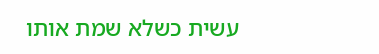עשית כשלא שמת אותו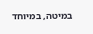במיטה, במיוחד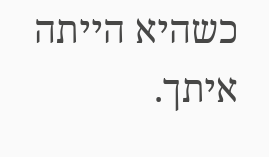כשהיא הייתה איתך.